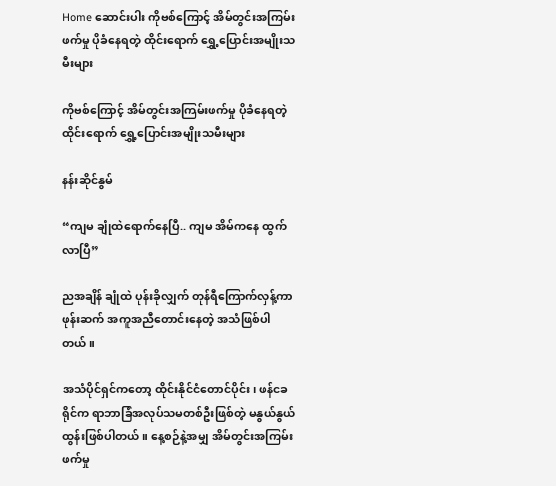Home ဆောင်းပါး ကိုဗစ်ကြောင့် အိမ်တွင်းအကြမ်းဖက်မှု ပိုခံနေရတဲ့ ထိုင်းရောက် ရွှေ့ပြောင်းအမျိုးသမီးများ

ကိုဗစ်ကြောင့် အိမ်တွင်းအကြမ်းဖက်မှု ပိုခံနေရတဲ့ ထိုင်းရောက် ရွှေ့ပြောင်းအမျိုးသမီးများ

နန်းဆိုင်နွမ်

“ကျမ ချုံထဲရောက်နေပြီ.. ကျမ အိမ်ကနေ ထွက်လာပြီ”

ညအချိန် ချုံထဲ ပုန်းခိုလျှက် တုန်ရီကြောက်လှန့်ကာ ဖုန်းဆက် အကူအညီတောင်းနေတဲ့ အသံဖြစ်ပါတယ်။

အသံပိုင်ရှင်ကတော့ ထိုင်းနိုင်ငံတောင်ပိုင်း၊ ဖန်ငခရိုင်က ရာဘာခြံအလုပ်သမတစ်ဦးဖြစ်တဲ့ မနွယ်နွယ်ထွန်းဖြစ်ပါတယ်။ နေ့စဉ်နဲ့အမျှ အိမ်တွင်းအကြမ်းဖက်မှု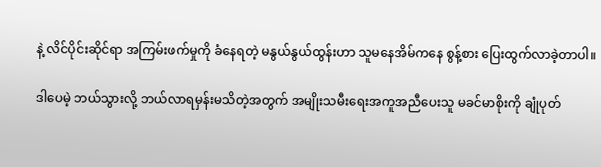နဲ့ လိင်ပိုင်းဆိုင်ရာ အကြမ်းဖက်မှုကို ခံနေရတဲ့ မနွယ်နွယ်ထွန်းဟာ သူမနေအိမ်ကနေ စွန့်စား ပြေးထွက်လာခဲ့တာပါ။

ဒါပေမဲ့ ဘယ်သွားလို့ ဘယ်လာရမှန်းမသိတဲ့အတွက် အမျိုးသမီးရေးအကူအညီပေးသူ မခင်မာစိုးကို ချုံပုတ်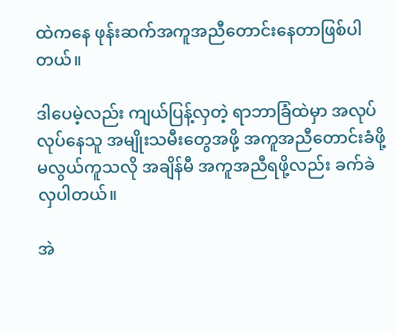ထဲကနေ ဖုန်းဆက်အကူအညီတောင်းနေတာဖြစ်ပါတယ်။

ဒါပေမဲ့လည်း ကျယ်ပြန့်လှတဲ့ ရာဘာခြံထဲမှာ အလုပ်လုပ်နေသူ အမျိုးသမီးတွေအဖို့ အကူအညီတောင်းခံဖို့ မလွယ်ကူသလို အချိန်မီ အကူအညီရဖို့လည်း ခက်ခဲလှပါတယ်။

အဲ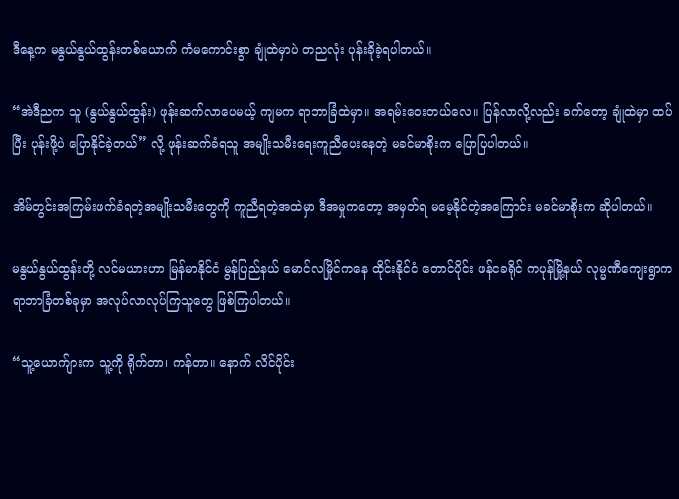ဒီနေ့က မနွယ်နွယ်ထွန်းတစ်ယောက် ကံမကောင်းစွာ ချုံထဲမှာပဲ တညလုံး ပုန်းခိုခဲ့ရပါတယ်။

“အဲဒီညက သူ (နွယ်နွယ်ထွန်း) ဖုန်းဆက်လာပေမယ့် ကျမက ရာဘာခြံထဲမှာ။ အရမ်းဝေးတယ်လေ။ ပြန်လာလို့လည်း ခက်တော့ ချုံထဲမှာ ထပ်ပြီး ပုန်းဖို့ပဲ ပြောနိုင်ခဲ့တယ်” လို့ ဖုန်းဆက်ခံရသူ အမျိုးသမီးရေးကူညီပေးနေတဲ့ မခင်မာစိုးက ပြောပြပါတယ်။

အိမ်တွင်းအကြမ်းဖက်ခံရတဲ့အမျိုးသမီးတွေကို ကူညီရတဲ့အထဲမှာ ဒီအမှုကတော့ အမှတ်ရ မမေ့နိုင်တဲ့အကြောင်း မခင်မာစိုးက ဆိုပါတယ်။

မနွယ်နွယ်ထွန်းတို့ လင်မယားဟာ မြန်မာနိုင်ငံ မွန်ပြည်နယ် မောင်လမြိုင်ကနေ ထိုင်းနိုင်ငံ တောင်ပိုင်း ဖန်ငခရိုင် ကပုန်မြို့နယ် လုမ္မဏီကျေးရွာက ရာဘာခြံတစ်ခုမှာ အလုပ်လာလုပ်ကြသူတွေ ဖြစ်ကြပါတယ်။

“သူ့ယောက်ျားက သူ့ကို ရိုက်တာ၊ ကန်တာ။ နောက် လိင်ပိုင်း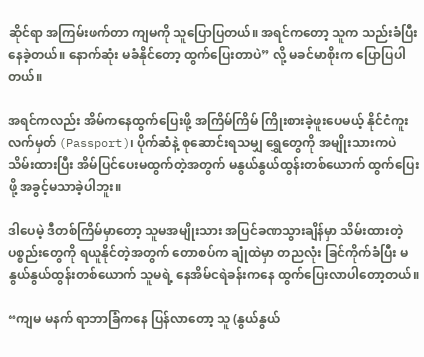ဆိုင်ရာ အကြမ်းဖက်တာ ကျမကို သူပြောပြတယ်။ အရင်ကတော့ သူက သည်းခံပြီးနေခဲ့တယ်။ နောက်ဆုံး မခံနိုင်တော့ ထွက်ပြေးတာပဲ” လို့ မခင်မာစိုးက ပြောပြပါတယ်။

အရင်ကလည်း အိမ်ကနေထွက်ပြေးဖို့ အကြိမ်ကြိမ် ကြိုးစားခဲ့ဖူးပေမယ့် နိုင်ငံကူးလက်မှတ် (Passport)၊ ပိုက်ဆံနဲ့ စုဆောင်းရသမျှ ရွှေတွေကို အမျိုးသားကပဲ သိမ်းထားပြီး အိမ်ပြင်ပေးမထွက်တဲ့အတွက် မနွယ်နွယ်ထွန်းတစ်ယောက် ထွက်ပြေးဖို့ အခွင့်မသာခဲ့ပါဘူး။

ဒါပေမဲ့ ဒီတစ်ကြိမ်မှာတော့ သူမအမျိုးသား အပြင်ခဏသွားချိန်မှာ သိမ်းထားတဲ့ ပစ္စည်းတွေကို ရယူနိုင်တဲ့အတွက် တောစပ်က ချုံထဲမှာ တညလုံး ခြင်ကိုက်ခံပြီး မနွယ်နွယ်ထွန်းတစ်ယောက် သူမရဲ့ နေအိမ်ငရဲခန်းကနေ ထွက်ပြေးလာပါတော့တယ်။

“ကျမ မနက် ရာဘာခြံကနေ ပြန်လာတော့ သူ (နွယ်နွယ်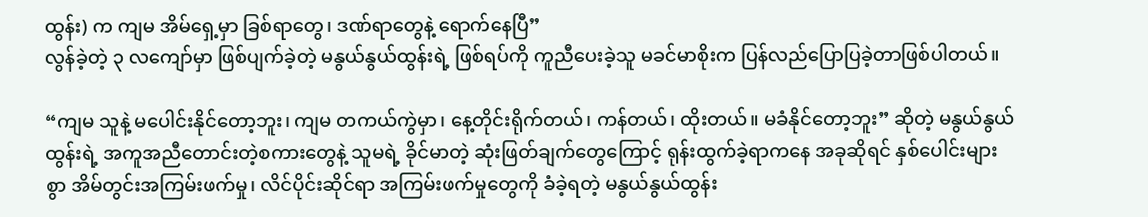ထွန်း) က ကျမ အိမ်ရှေ့မှာ ခြစ်ရာတွေ၊ ဒဏ်ရာတွေနဲ့ ရောက်နေပြီ”
လွန်ခဲ့တဲ့ ၃ လကျော်မှာ ဖြစ်ပျက်ခဲ့တဲ့ မနွယ်နွယ်ထွန်းရဲ့ ဖြစ်ရပ်ကို ကူညီပေးခဲ့သူ မခင်မာစိုးက ပြန်လည်ပြောပြခဲ့တာဖြစ်ပါတယ်။

“ကျမ သူနဲ့ မပေါင်းနိုင်တော့ဘူး၊ ကျမ တကယ်ကွဲမှာ၊ နေ့တိုင်းရိုက်တယ်၊ ကန်တယ်၊ ထိုးတယ်။ မခံနိုင်တော့ဘူး” ဆိုတဲ့ မနွယ်နွယ်ထွန်းရဲ့ အကူအညီတောင်းတဲ့စကားတွေနဲ့ သူမရဲ့ ခိုင်မာတဲ့ ဆုံးဖြတ်ချက်တွေကြောင့် ရုန်းထွက်ခဲ့ရာကနေ အခုဆိုရင် နှစ်ပေါင်းများစွာ အိမ်တွင်းအကြမ်းဖက်မှု၊ လိင်ပိုင်းဆိုင်ရာ အကြမ်းဖက်မှုတွေကို ခံခဲ့ရတဲ့ မနွယ်နွယ်ထွန်း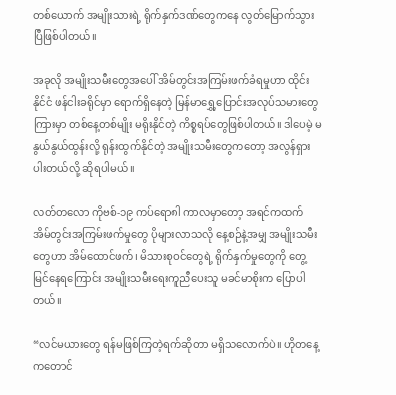တစ်ယောက် အမျိုးသားရဲ့ ရိုက်နှက်ဒဏ်တွေကနေ လွတ်မြောက်သွားပြီဖြစ်ပါတယ်။

အခုလို အမျိုးသမီးတွေအပေါ် အိမ်တွင်းအကြမ်းဖက်ခံရမှုဟာ ထိုင်းနိုင်ငံ ဖန်ငါးခရိုင်မှာ ရောက်ရှိနေတဲ့ မြန်မာရွှေ့ပြောင်းအလုပ်သမားတွေကြားမှာ တစ်နေ့တစ်မျိုး မရိုးနိုင်တဲ့ ကိစ္စရပ်တွေဖြစ်ပါတယ်။ ဒါပေမဲ့ မနွယ်နွယ်ထွန်းလို့ ရုန်းထွက်နိုင်တဲ့ အမျိုးသမီးတွေကတော့ အလွန်ရှားပါးတယ်လို့ ဆိုရပါမယ်။

လတ်တလော ကိုဗစ်-၁၉ ကပ်ရော၈ါ ကာလမှာတော့ အရင်ကထက် အိမ်တွင်းအကြမ်းဖက်မှုတွေ ပိုများလာသလို နေ့စဉ်နဲ့အမျှ အမျိုးသမီးတွေဟာ အိမ်ထောင်ဖက်၊ မိသားစုဝင်တွေရဲ့ ရိုက်နှက်မှုတွေကို တွေ့မြင်နေရကြောင်း အမျိုးသမီးရေးကူညီပေးသူ မခင်မာစိုးက ပြောပါတယ်။

“လင်မယားတွေ ရန်မဖြစ်ကြတဲ့ရက်ဆိုတာ မရှိသလောက်ပဲ။ ဟိုတနေ့ကတောင်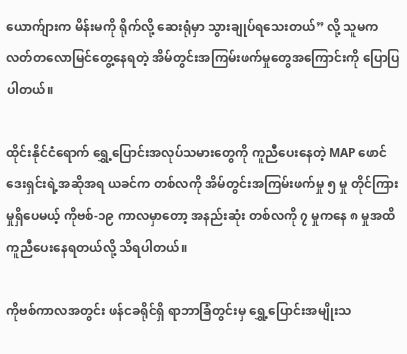ယောက်ျားက မိန်းမကို ရိုက်လို့ ဆေးရုံမှာ သွားချုပ်ရသေးတယ်” လို့ သူမက လတ်တလောမြင်တွေ့နေရတဲ့ အိမ်တွင်းအကြမ်းဖက်မှုတွေအကြောင်းကို ပြောပြပါတယ်။

ထိုင်းနိုင်ငံရောက် ရွှေ့ပြောင်းအလုပ်သမားတွေကို ကူညီပေးနေတဲ့ MAP ဖောင်ဒေးရှင်းရဲ့အဆိုအရ ယခင်က တစ်လကို အိမ်တွင်းအကြမ်းဖက်မှု ၅ မှု တိုင်ကြားမှုရှိပေမယ့် ကိုဗစ်-၁၉ ကာလမှာတော့ အနည်းဆုံး တစ်လကို ၇ မှုကနေ ၈ မှုအထိ ကူညီပေးနေရတယ်လို့ သိရပါတယ်။

ကိုဗစ်ကာလအတွင်း ဖန်ငခရိုင်ရှိ ရာဘာခြံတွင်းမှ ရွှေ့ပြောင်းအမျိုးသ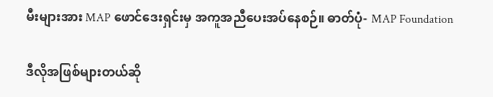မီးများအား MAP ဖောင်ဒေးရှင်းမှ အကူအညီပေးအပ်နေစဉ်။ ဓာတ်ပုံ- MAP Foundation

ဒီလိုအဖြစ်များတယ်ဆို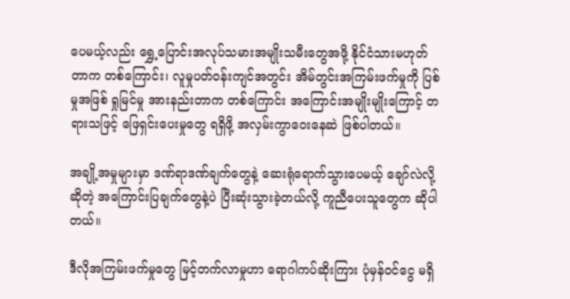ပေမယ့်လည်း ရွှေ့ပြောင်းအလုပ်သမားအမျိုးသမီးတွေအဖို့ နိုင်ငံသားမဟုတ်တာက တစ်ကြောင်း၊ လူမှုပတ်ဝန်းကျင်အတွင်း အိမ်တွင်းအကြမ်းဖက်မှုကို ပြစ်မှုအဖြစ် ရှုမြင်မှု အားနည်းတာက တစ်ကြောင်း အကြောင်းအမျိုးမျိုးကြောင့် တရားသဖြင့် ဖြေရှင်းပေးမှုတွေ ရရှိဖို့ အလှမ်းကွာဝေးနေဆဲ ဖြစ်ပါတယ်။

အချို့အမှုများမှာ ဒဏ်ရာဒဏ်ချက်တွေနဲ့ ဆေးရုံရောက်သွားပေမယ့် ချော်လဲလို့ဆိုတဲ့ အကြောင်းပြချက်တွေနဲ့ပဲ ပြီးဆုံးသွားခဲ့တယ်လို့ ကူညီပေးသူတွေက ဆိုပါတယ်။

ဒီလိုအကြမ်းဖက်မှုတွေ မြင့်တက်လာမှုဟာ ရောဂါကပ်ဆိုးကြား ပုံမှန်ဝင်ငွေ မရှိ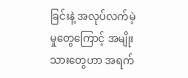ခြင်းနဲ့ အလုပ်လက်မဲ့မှုတွေကြောင့် အမျိုးသားတွေဟာ အရက်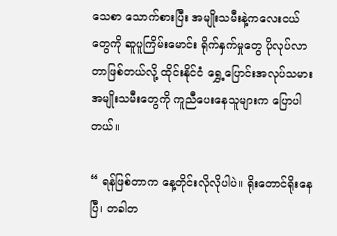သေစာ သောက်စားပြီး အမျိုးသမီးနဲ့ကလေးငယ်တွေကို ဆူပူကြိမ်းမောင်း ရိုက်နှက်မှုတွေ ပိုလုပ်လာတာဖြစ်တယ်လို့ ထိုင်းနိုင်ငံ ရွှေ့ပြောင်းအလုပ်သမားအမျိုးသမီးတွေကို ကူညီပေးနေသူများက ပြောပါတယ်။

“ ရန်ဖြစ်တာက နေ့တိုင်းလိုလိုပါပဲ။ ရိုးတောင်ရိုးနေပြီ၊ တခါတ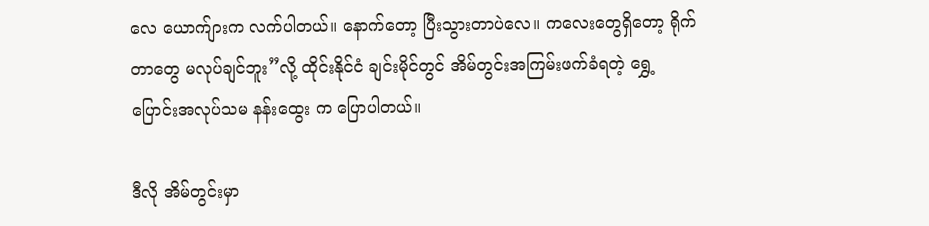လေ ယောက်ျားက လက်ပါတယ်။ နောက်တော့ ပြီးသွားတာပဲလေ။ ကလေးတွေရှိတော့ ရိုက်တာတွေ မလုပ်ချင်ဘူး”လို့ ထိုင်းနိုင်ငံ ချင်းမိုင်တွင် အိမ်တွင်းအကြမ်းဖက်ခံရတဲ့ ရွှေ့ပြောင်းအလုပ်သမ နန်းထွေး က ပြောပါတယ်။

ဒီလို အိမ်တွင်းမှာ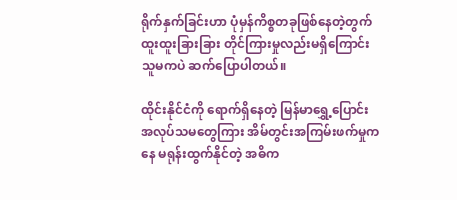ရိုက်နှက်ခြင်းဟာ ပုံမှန်ကိစ္စတခုဖြစ်နေတဲ့တွက် ထူးထူးခြားခြား တိုင်ကြားမှုလည်းမရှိကြောင်း သူမကပဲ ဆက်ပြောပါတယ်။

ထိုင်းနိုင်ငံကို ရောက်ရှိနေတဲ့ မြန်မာရွှေ့ပြောင်းအလုပ်သမတွေကြား အိမ်တွင်းအကြမ်းဖက်မှုကနေ မရုန်းထွက်နိုင်တဲ့ အဓိက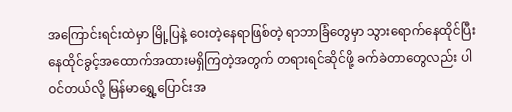အကြောင်းရင်းထဲမှာ မြို့ပြနဲ့ ဝေးတဲ့နေရာဖြစ်တဲ့ ရာဘာခြံတွေမှာ သွားရောက်နေထိုင်ပြီး နေထိုင်ခွင့်အထောက်အထားမရှိကြတဲ့အတွက် တရားရင်ဆိုင်ဖို့ ခက်ခဲတာတွေလည်း ပါဝင်တယ်လို့ မြန်မာရွှေ့ပြောင်းအ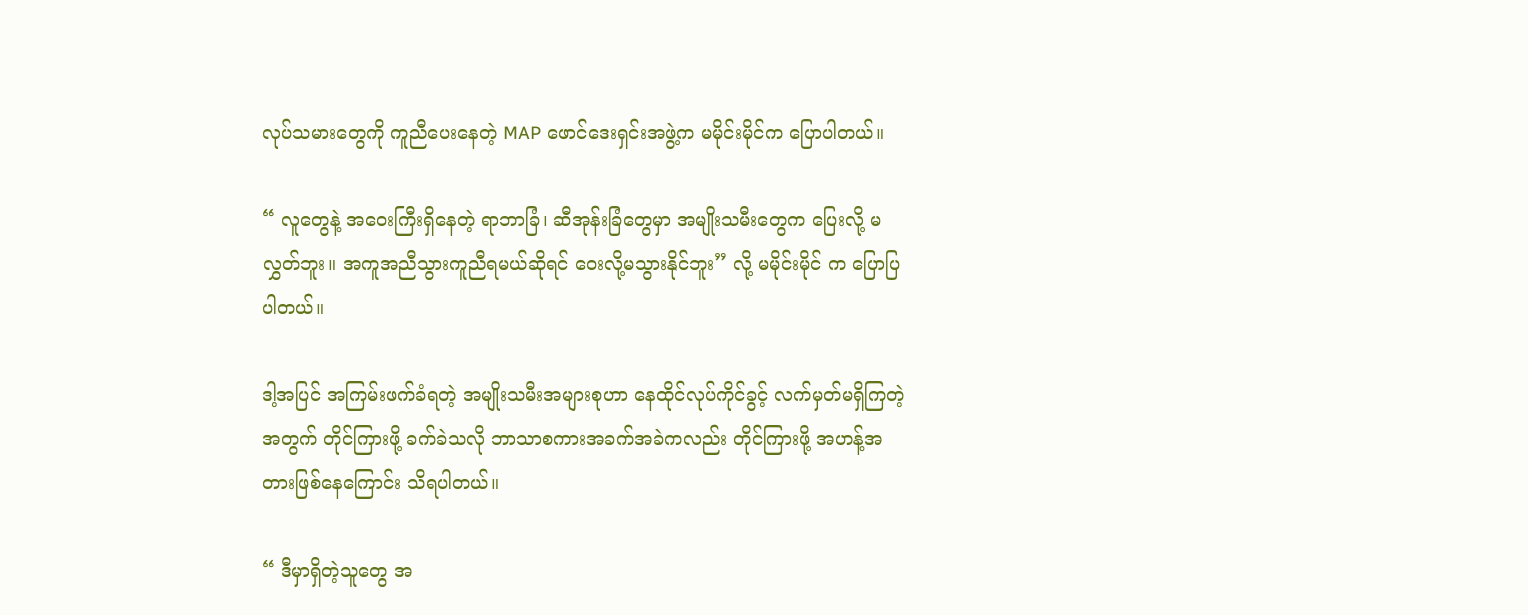လုပ်သမားတွေကို ကူညီပေးနေတဲ့ MAP ဖောင်ဒေးရှင်းအဖွဲ့က မမိုင်းမိုင်က ပြောပါတယ်။

“ လူတွေနဲ့ အဝေးကြီးရှိနေတဲ့ ရာဘာခြံ၊ ဆီအုန်းခြံတွေမှာ အမျိုးသမီးတွေက ပြေးလို့ မလွှတ်ဘူး။ အကူအညီသွားကူညီရမယ်ဆိုရင် ဝေးလို့မသွားနိုင်ဘူး” လို့ မမိုင်းမိုင် က ပြောပြပါတယ်။

ဒါ့အပြင် အကြမ်းဖက်ခံရတဲ့ အမျိုးသမီးအများစုဟာ နေထိုင်လုပ်ကိုင်ခွင့် လက်မှတ်မရှိကြတဲ့အတွက် တိုင်ကြားဖို့ ခက်ခဲသလို ဘာသာစကားအခက်အခဲကလည်း တိုင်ကြားဖို့ အဟန့်အတားဖြစ်နေကြောင်း သိရပါတယ်။

“ ဒီမှာရှိတဲ့သူတွေ အ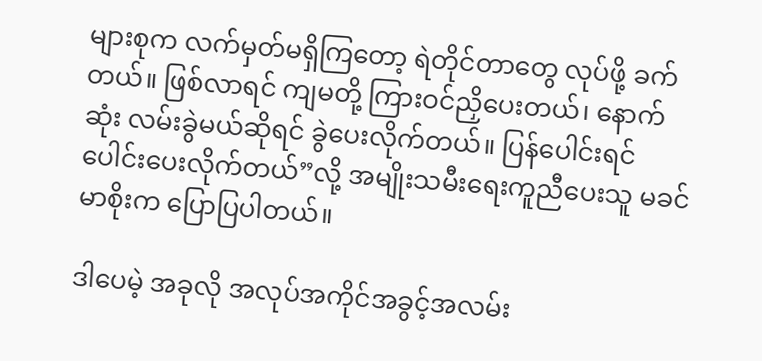များစုက လက်မှတ်မရှိကြတော့ ရဲတိုင်တာတွေ လုပ်ဖို့ ခက်တယ်။ ဖြစ်လာရင် ကျမတို့ ကြားဝင်ညှိပေးတယ်၊ နောက်ဆုံး လမ်းခွဲမယ်ဆိုရင် ခွဲပေးလိုက်တယ်။ ပြန်ပေါင်းရင် ပေါင်းပေးလိုက်တယ်”လို့ အမျိုးသမီးရေးကူညီပေးသူ မခင်မာစိုးက ပြောပြပါတယ်။

ဒါပေမဲ့ အခုလို အလုပ်အကိုင်အခွင့်အလမ်း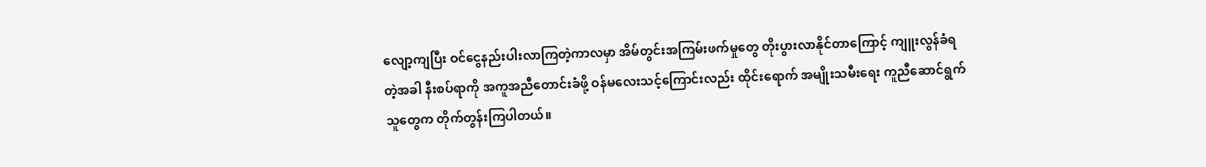လျော့ကျပြီး ဝင်ငွေနည်းပါးလာကြတဲ့ကာလမှာ အိမ်တွင်းအကြမ်းဖက်မှုတွေ တိုးပွားလာနိုင်တာကြောင့် ကျူးလွန်ခံရတဲ့အခါ နီးစပ်ရာကို အကူအညီတောင်းခံဖို့ ဝန်မလေးသင့်ကြောင်းလည်း ထိုင်းရောက် အမျိုးသမီးရေး ကူညီဆောင်ရွက်သူတွေက တိုက်တွန်းကြပါတယ်။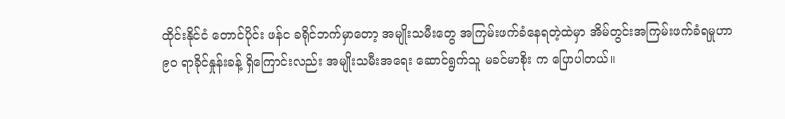ထိုင်းနိုင်ငံ တောင်ပိုင်း ဖန်င ခရိုင်ဘက်မှာတော့ အမျိုးသမီးတွေ အကြမ်းဖက်ခံနေရတဲ့ထဲမှာ အိမ်တွင်းအကြမ်းဖက်ခံရမှုဟာ ၉၀ ရာခိုင်နှုန်းခန့် ရှိကြောင်းလည်း အမျိုးသမီးအရေး ဆောင်ရွက်သူ မခင်မာစိုး က ပြောပါတယ်။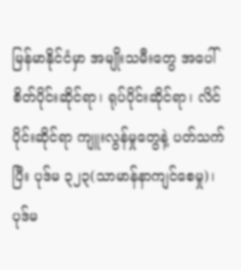မြန်မာနိုင်ငံမှာ အမျိုးသမီးတွေ အပေါ် စိတ်ပိုင်းဆိုင်ရာ၊ ရုပ်ပိုင်းဆိုင်ရာ၊ လိင်ပိုင်းဆိုင်ရာ ကျူးလွန်မှုတွေနဲ့ ပတ်သက်ပြီး ပုဒ်မ ၃၂၃(သာမာန်နာကျင်စေမှု)၊ ပုဒ်မ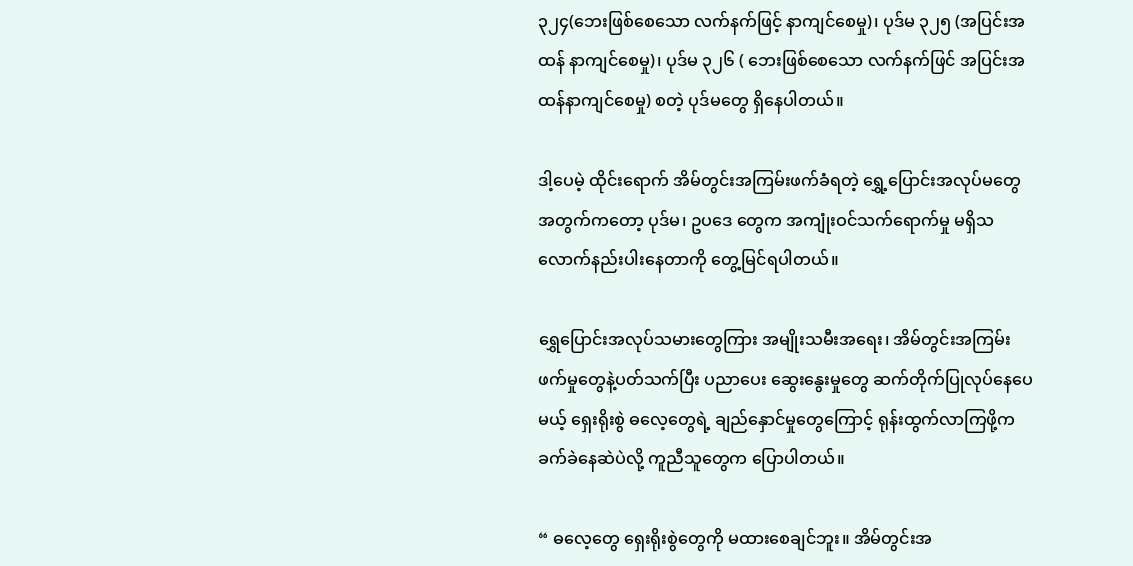၃၂၄(ဘေးဖြစ်စေသော လက်နက်ဖြင့် နာကျင်စေမှု)၊ ပုဒ်မ ၃၂၅ (အပြင်းအထန် နာကျင်စေမှု)၊ ပုဒ်မ ၃၂၆ ( ဘေးဖြစ်စေသော လက်နက်ဖြင် အပြင်းအထန်နာကျင်စေမှု) စတဲ့ ပုဒ်မတွေ ရှိနေပါတယ်။

ဒါ့ပေမဲ့ ထိုင်းရောက် အိမ်တွင်းအကြမ်းဖက်ခံရတဲ့ ရွှေ့ပြောင်းအလုပ်မတွေ အတွက်ကတော့ ပုဒ်မ၊ ဥပဒေ တွေက အကျုံးဝင်သက်ရောက်မှု မရှိသလောက်နည်းပါးနေတာကို တွေ့မြင်ရပါတယ်။

ရွှေပြောင်းအလုပ်သမားတွေကြား အမျိုးသမီးအရေး၊ အိမ်တွင်းအကြမ်းဖက်မှုတွေနဲ့ပတ်သက်ပြီး ပညာပေး ဆွေးနွေးမှုတွေ ဆက်တိုက်ပြုလုပ်နေပေမယ့် ရှေးရိုးစွဲ ဓလေ့တွေရဲ့ ချည်နှောင်မှုတွေကြောင့် ရုန်းထွက်လာကြဖို့က ခက်ခဲနေဆဲပဲလို့ ကူညီသူတွေက ပြောပါတယ်။

“ ဓလေ့တွေ ရှေးရိုးစွဲတွေကို မထားစေချင်ဘူး။ အိမ်တွင်းအ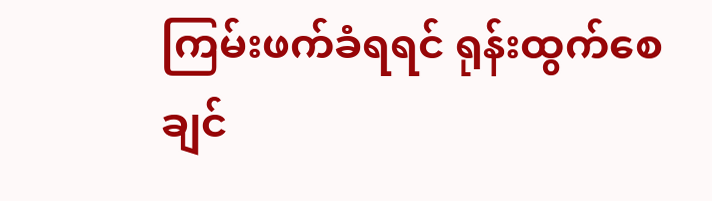ကြမ်းဖက်ခံရရင် ရုန်းထွက်စေချင်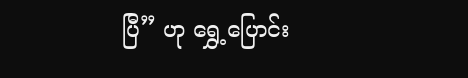ပြီ” ဟု ရွှေ့ပြောင်း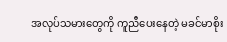အလုပ်သမားတွေကို ကူညီပေးနေတဲ့ မခင်မာစိုး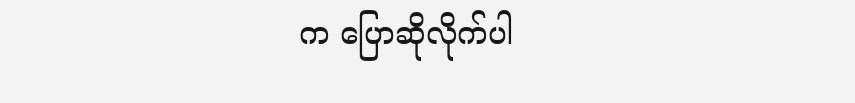က ပြောဆိုလိုက်ပါ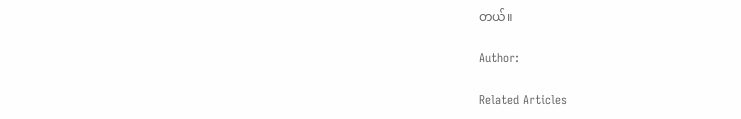တယ်။

Author:

Related Articles